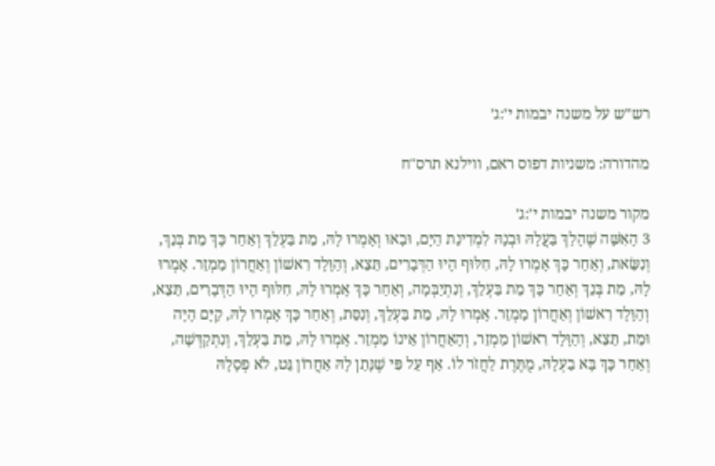רש״ש על משנה יבמות י׳:ג׳

מהדורה: משניות דפוס ראם, ווילנא תרס"ח

מקור משנה יבמות י׳:ג׳
3 הָאִשָּׁה שֶׁהָלַךְ בַּעֲלָהּ וּבְנָהּ לִמְדִינַת הַיָּם, וּבָאוּ וְאָמְרוּ לָהּ, מֵת בַּעְלֵךְ וְאַחַר כָּךְ מֵת בְּנֵךְ, וְנִשֵּׂאת, וְאַחַר כָּךְ אָמְרוּ לָהּ, חִלּוּף הָיוּ הַדְּבָרִים, תֵּצֵא, וְהַוָּלָד רִאשׁוֹן וְאַחֲרוֹן מַמְזֵר. אָמְרוּ לָהּ, מֵת בְּנֵךְ וְאַחַר כָּךְ מֵת בַּעְלֵךְ, וְנִתְיַבְּמָה, וְאַחַר כָּךְ אָמְרוּ לָהּ, חִלּוּף הָיוּ הַדְּבָרִים, תֵּצֵא, וְהַוָּלָד רִאשׁוֹן וְאַחֲרוֹן מַמְזֵר. אָמְרוּ לָהּ, מֵת בַּעְלֵךְ, וְנִסֵּת, וְאַחַר כָּךְ אָמְרוּ לָהּ, קַיָּם הָיָה וּמֵת, תֵּצֵא, וְהַוָּלָד רִאשׁוֹן מַמְזֵר, וְהָאַחֲרוֹן אֵינוֹ מַמְזֵר. אָמְרוּ לָהּ, מֵת בַּעְלֵךְ, וְנִתְקַדְּשָׁה, וְאַחַר כָּךְ בָּא בַעְלָהּ, מֻתֶּרֶת לַחֲזֹר לוֹ. אַף עַל פִּי שֶׁנָּתַן לָהּ אַחֲרוֹן גֵּט, לֹא פְסָלָהּ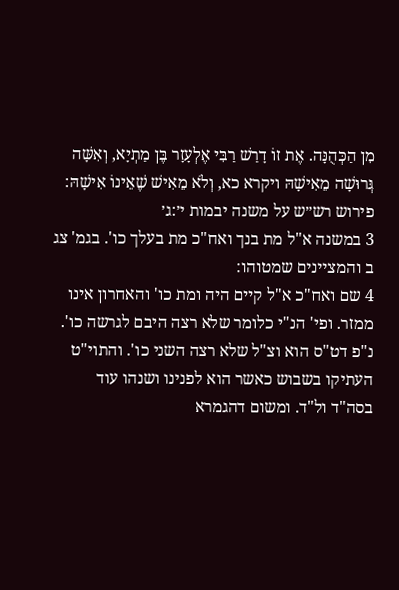מִן הַכְּהֻנָּה. אֶת זוֹ דָרַשׁ רַבִּי אֶלְעָזָר בֶּן מַתְיָא, וְאִשָּׁה גְּרוּשָׁה מֵאִישָׁהּ ויקרא כא, וְלֹא מֵאִישׁ שֶׁאֵינוֹ אִישָׁהּ:
פירוש רש״ש על משנה יבמות י׳:ג׳
3 במשנה א"ל מת בנך ואח"כ מת בעלך כו'. בגמ' צג ב והמציינים שמטוהו:
4 שם ואח"כ א"ל קיים היה ומת כו' והאחרון אינו ממזר. ופי' הנ"י כלומר שלא רצה היבם לגרשה כו'. נ"פ דט"ס הוא וצ"ל שלא רצה השני כו'. והתוי"ט העתיקו בשבוש כאשר הוא לפנינו ושנהו עוד בסה"ד ול"ד. ומשום דהגמרא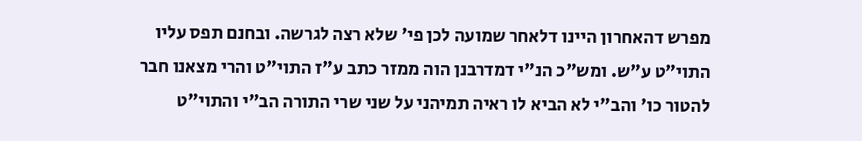מפרש דהאחרון היינו דלאחר שמועה לכן פי' שלא רצה לגרשה. ובחנם תפס עליו התוי"ט ע"ש. ומש"כ הנ"י דמדרבנן הוה ממזר כתב ע"ז התוי"ט והרי מצאנו חבר להטור כו' והב"י לא הביא לו ראיה תמיהני על שני שרי התורה הב"י והתוי"ט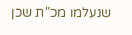שנעלמו מכ"ת שכן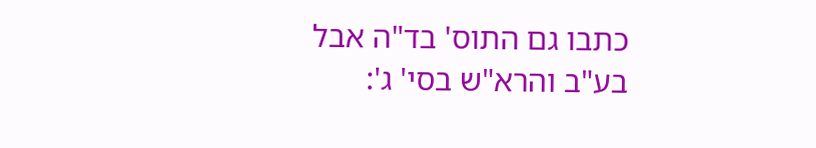כתבו גם התוס' בד"ה אבל בע"ב והרא"ש בסי' ג':